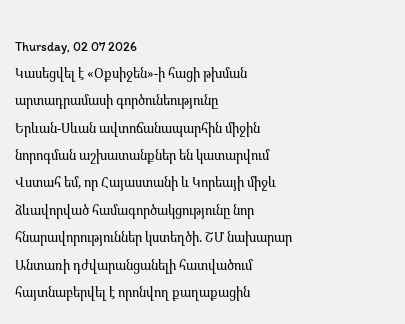Thursday, 02 07 2026
Կասեցվել է «Օքսիջեն»-ի հացի թխման արտադրամասի գործունեությունը
Երևան-Սևան ավտոճանապարհին միջին նորոգման աշխատանքներ են կատարվում
Վստահ եմ, որ Հայաստանի և Կորեայի միջև ձևավորված համագործակցությունը նոր հնարավորություններ կստեղծի. ՇՄ նախարար
Անտառի դժվարանցանելի հատվածում հայտնաբերվել է որոնվող քաղաքացին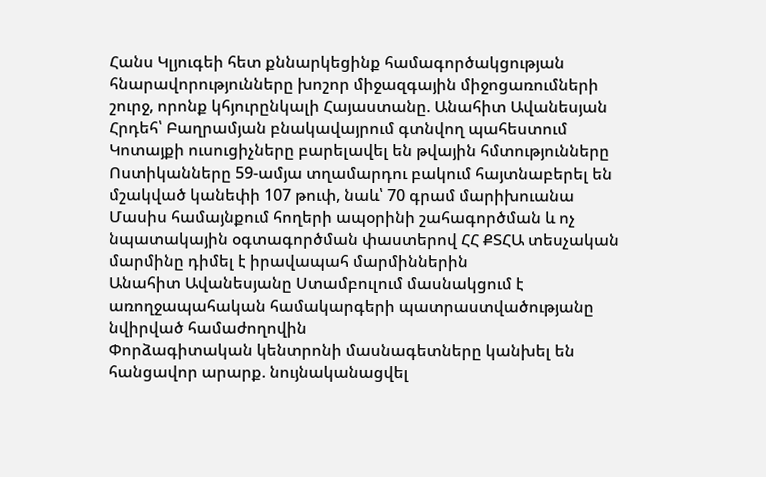Հանս Կլյուգեի հետ քննարկեցինք համագործակցության հնարավորությունները խոշոր միջազգային միջոցառումների շուրջ, որոնք կհյուրընկալի Հայաստանը. Անահիտ Ավանեսյան
Հրդեհ՝ Բաղրամյան բնակավայրում գտնվող պահեստում
Կոտայքի ուսուցիչները բարելավել են թվային հմտությունները
Ոստիկանները 59-ամյա տղամարդու բակում հայտնաբերել են մշակված կանեփի 107 թուփ, նաև՝ 70 գրամ մարիխուանա
Մասիս համայնքում հողերի ապօրինի շահագործման և ոչ նպատակային օգտագործման փաստերով ՀՀ ՔՏՀԱ տեսչական մարմինը դիմել է իրավապահ մարմիններին
Անահիտ Ավանեսյանը Ստամբուլում մասնակցում է առողջապահական համակարգերի պատրաստվածությանը նվիրված համաժողովին
Փորձագիտական կենտրոնի մասնագետները կանխել են հանցավոր արարք. նույնականացվել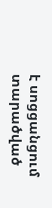է սոցցանցում տարածված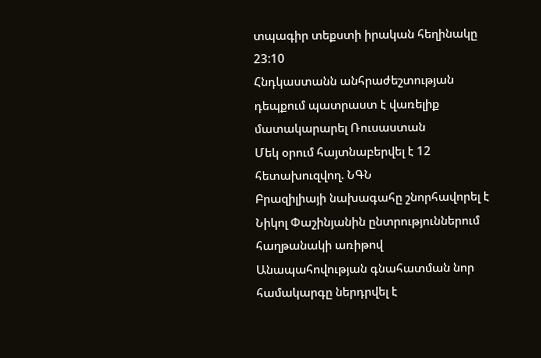տպագիր տեքստի իրական հեղինակը
23:10
Հնդկաստանն անհրաժեշտության դեպքում պատրաստ է վառելիք մատակարարել Ռուսաստան
Մեկ օրում հայտնաբերվել է 12 հետախուզվող. ՆԳՆ
Բրազիլիայի նախագահը շնորհավորել է Նիկոլ Փաշինյանին ընտրություններում հաղթանակի առիթով
Անապահովության գնահատման նոր համակարգը ներդրվել է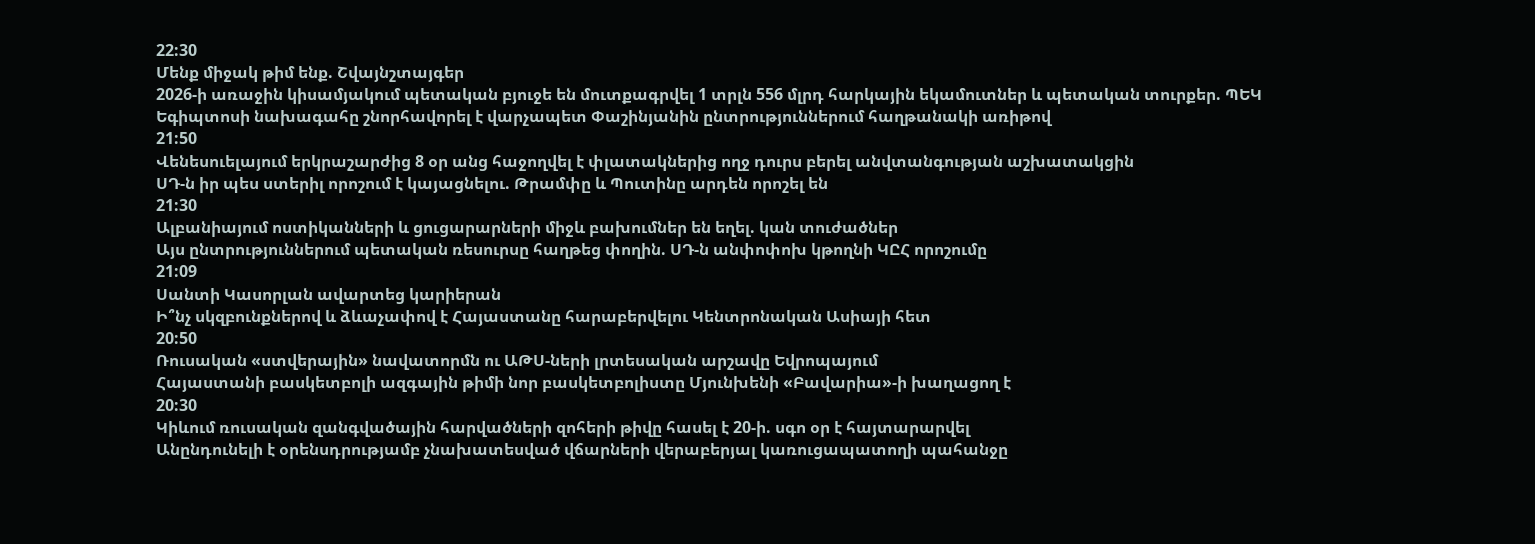22:30
Մենք միջակ թիմ ենք. Շվայնշտայգեր
2026-ի առաջին կիսամյակում պետական բյուջե են մուտքագրվել 1 տրլն 556 մլրդ հարկային եկամուտներ և պետական տուրքեր. ՊԵԿ
Եգիպտոսի նախագահը շնորհավորել է վարչապետ Փաշինյանին ընտրություններում հաղթանակի առիթով
21:50
Վենեսուելայում երկրաշարժից 8 օր անց հաջողվել է փլատակներից ողջ դուրս բերել անվտանգության աշխատակցին
ՍԴ-ն իր պես ստերիլ որոշում է կայացնելու. Թրամփը և Պուտինը արդեն որոշել են
21:30
Ալբանիայում ոստիկանների և ցուցարարների միջև բախումներ են եղել. կան տուժածներ
Այս ընտրություններում պետական ռեսուրսը հաղթեց փողին. ՍԴ-ն անփոփոխ կթողնի ԿԸՀ որոշումը
21:09
Սանտի Կասորլան ավարտեց կարիերան
Ի՞նչ սկզբունքներով և ձևաչափով է Հայաստանը հարաբերվելու Կենտրոնական Ասիայի հետ
20:50
Ռուսական «ստվերային» նավատորմն ու ԱԹՍ-ների լրտեսական արշավը Եվրոպայում
Հայաստանի բասկետբոլի ազգային թիմի նոր բասկետբոլիստը Մյունխենի «Բավարիա»-ի խաղացող է
20:30
Կիևում ռուսական զանգվածային հարվածների զոհերի թիվը հասել է 20-ի. սգո օր է հայտարարվել
Անընդունելի է օրենսդրությամբ չնախատեսված վճարների վերաբերյալ կառուցապատողի պահանջը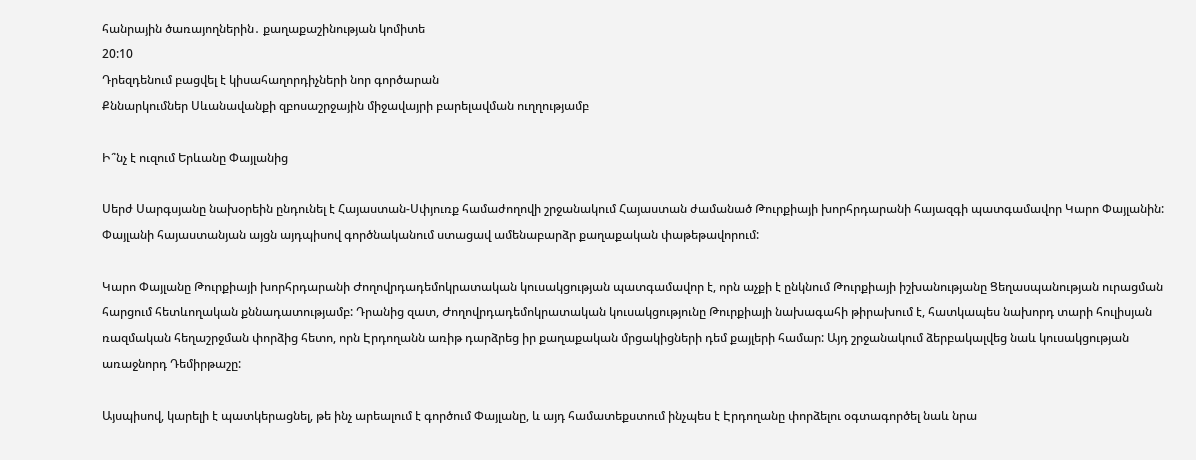հանրային ծառայողներին․ քաղաքաշինության կոմիտե
20:10
Դրեզդենում բացվել է կիսահաղորդիչների նոր գործարան
Քննարկումներ Սևանավանքի զբոսաշրջային միջավայրի բարելավման ուղղությամբ

Ի՞նչ է ուզում Երևանը Փայլանից

Սերժ Սարգսյանը նախօրեին ընդունել է Հայաստան-Սփյուռք համաժողովի շրջանակում Հայաստան ժամանած Թուրքիայի խորհրդարանի հայազգի պատգամավոր Կարո Փայլանին: Փայլանի հայաստանյան այցն այդպիսով գործնականում ստացավ ամենաբարձր քաղաքական փաթեթավորում:

Կարո Փայլանը Թուրքիայի խորհրդարանի Ժողովրդադեմոկրատական կուսակցության պատգամավոր է, որն աչքի է ընկնում Թուրքիայի իշխանությանը Ցեղասպանության ուրացման հարցում հետևողական քննադատությամբ: Դրանից զատ, Ժողովրդադեմոկրատական կուսակցությունը Թուրքիայի նախագահի թիրախում է, հատկապես նախորդ տարի հուլիսյան ռազմական հեղաշրջման փորձից հետո, որն Էրդողանն առիթ դարձրեց իր քաղաքական մրցակիցների դեմ քայլերի համար: Այդ շրջանակում ձերբակալվեց նաև կուսակցության առաջնորդ Դեմիրթաշը:

Այսպիսով, կարելի է պատկերացնել, թե ինչ արեալում է գործում Փայլանը, և այդ համատեքստում ինչպես է Էրդողանը փորձելու օգտագործել նաև նրա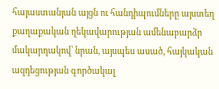հայաստանյան այցն ու հանդիպումները այստեղ քաղաքական ղեկավարության ամենաբարձր մակարդակով՝ նրան, այսպես ասած, հայկական ազդեցության գործակալ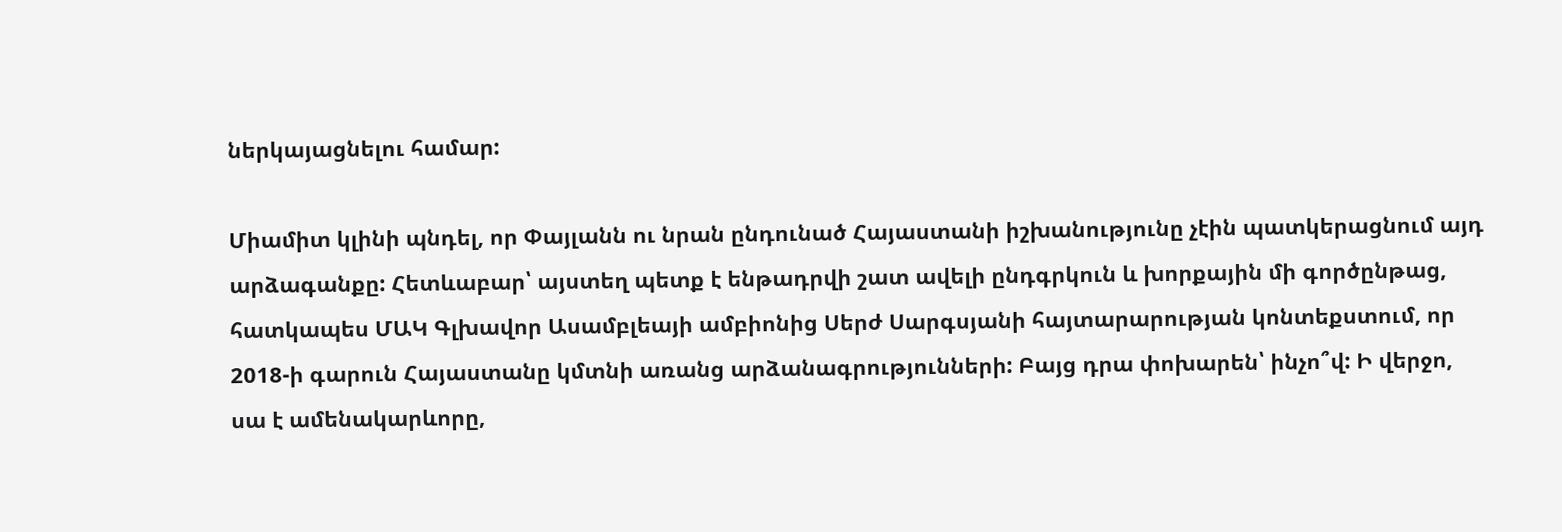ներկայացնելու համար:

Միամիտ կլինի պնդել, որ Փայլանն ու նրան ընդունած Հայաստանի իշխանությունը չէին պատկերացնում այդ արձագանքը: Հետևաբար՝ այստեղ պետք է ենթադրվի շատ ավելի ընդգրկուն և խորքային մի գործընթաց, հատկապես ՄԱԿ Գլխավոր Ասամբլեայի ամբիոնից Սերժ Սարգսյանի հայտարարության կոնտեքստում, որ 2018-ի գարուն Հայաստանը կմտնի առանց արձանագրությունների: Բայց դրա փոխարեն՝ ինչո՞վ: Ի վերջո, սա է ամենակարևորը,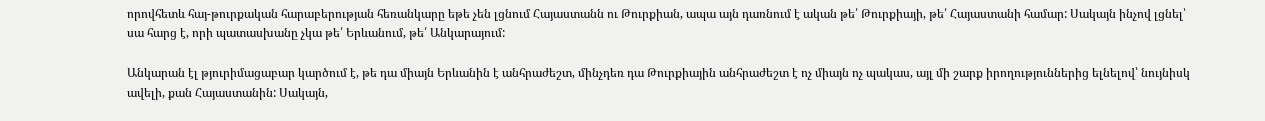որովհետև հայ-թուրքական հարաբերության հեռանկարը եթե չեն լցնում Հայաստանն ու Թուրքիան, ապա այն դառնում է ական թե՛ Թուրքիայի, թե՛ Հայաստանի համար: Սակայն ինչով լցնել՝ սա հարց է, որի պատասխանը չկա թե՛ Երևանում, թե՛ Անկարայում:

Անկարան էլ թյուրիմացաբար կարծում է, թե դա միայն Երևանին է անհրաժեշտ, մինչդեռ դա Թուրքիային անհրաժեշտ է ոչ միայն ոչ պակաս, այլ մի շարք իրողություններից ելնելով՝ նույնիսկ ավելի, քան Հայաստանին: Սակայն,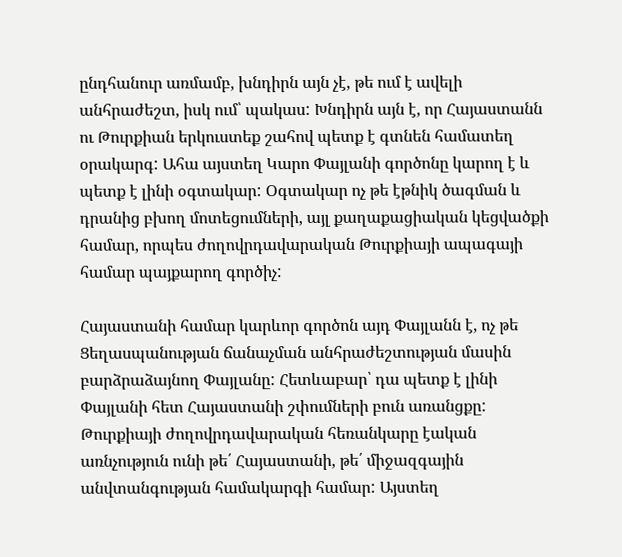ընդհանուր առմամբ, խնդիրն այն չէ, թե ում է ավելի անհրաժեշտ, իսկ ում՝ պակաս: Խնդիրն այն է, որ Հայաստանն ու Թուրքիան երկուստեք շահով պետք է գտնեն համատեղ օրակարգ: Ահա այստեղ Կարո Փայլանի գործոնը կարող է և պետք է լինի օգտակար: Օգտակար ոչ թե էթնիկ ծագման և դրանից բխող մոտեցումների, այլ քաղաքացիական կեցվածքի համար, որպես ժողովրդավարական Թուրքիայի ապագայի համար պայքարող գործիչ:

Հայաստանի համար կարևոր գործոն այդ Փայլանն է, ոչ թե Ցեղասպանության ճանաչման անհրաժեշտության մասին բարձրաձայնող Փայլանը: Հետևաբար՝ դա պետք է լինի Փայլանի հետ Հայաստանի շփումների բուն առանցքը: Թուրքիայի ժողովրդավարական հեռանկարը էական առնչություն ունի թե՛ Հայաստանի, թե՛ միջազգային անվտանգության համակարգի համար: Այստեղ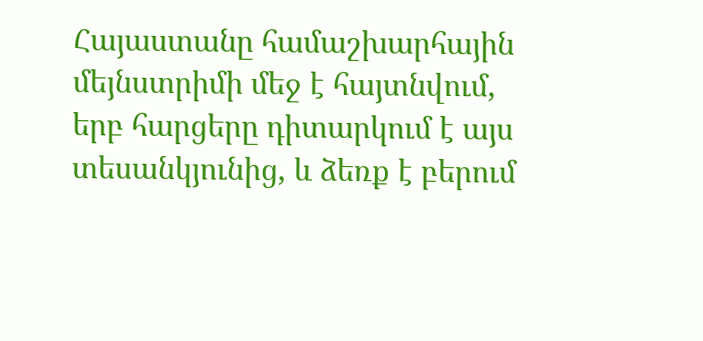Հայաստանը համաշխարհային մեյնստրիմի մեջ է հայտնվում, երբ հարցերը դիտարկում է այս տեսանկյունից, և ձեռք է բերում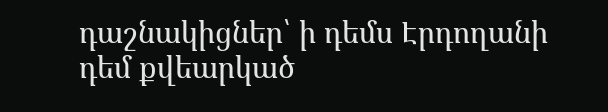դաշնակիցներ՝ ի դեմս Էրդողանի դեմ քվեարկած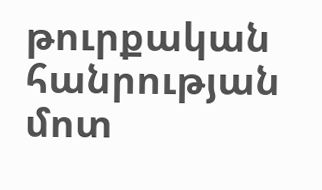թուրքական հանրության մոտ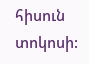հիսուն տոկոսի: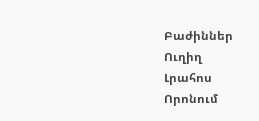Բաժիններ
Ուղիղ
Լրահոս
Որոնում